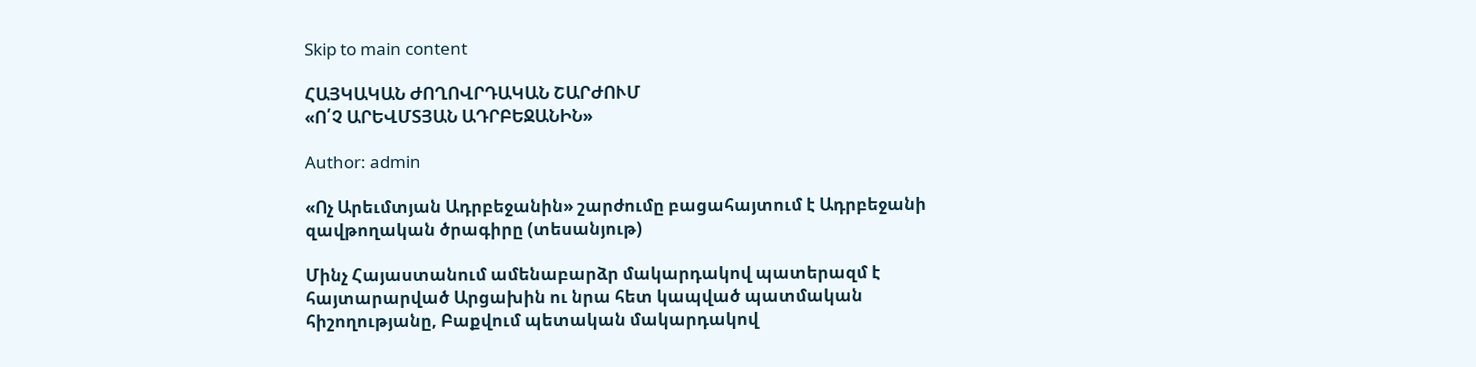Skip to main content

ՀԱՅԿԱԿԱՆ ԺՈՂՈՎՐԴԱԿԱՆ ՇԱՐԺՈՒՄ
«Ո՛Չ ԱՐԵՎՄՏՅԱՆ ԱԴՐԲԵՋԱՆԻՆ»

Author: admin

«Ոչ Արեւմտյան Ադրբեջանին» շարժումը բացահայտում է Ադրբեջանի զավթողական ծրագիրը (տեսանյութ)

Մինչ Հայաստանում ամենաբարձր մակարդակով պատերազմ է հայտարարված Արցախին ու նրա հետ կապված պատմական հիշողությանը, Բաքվում պետական մակարդակով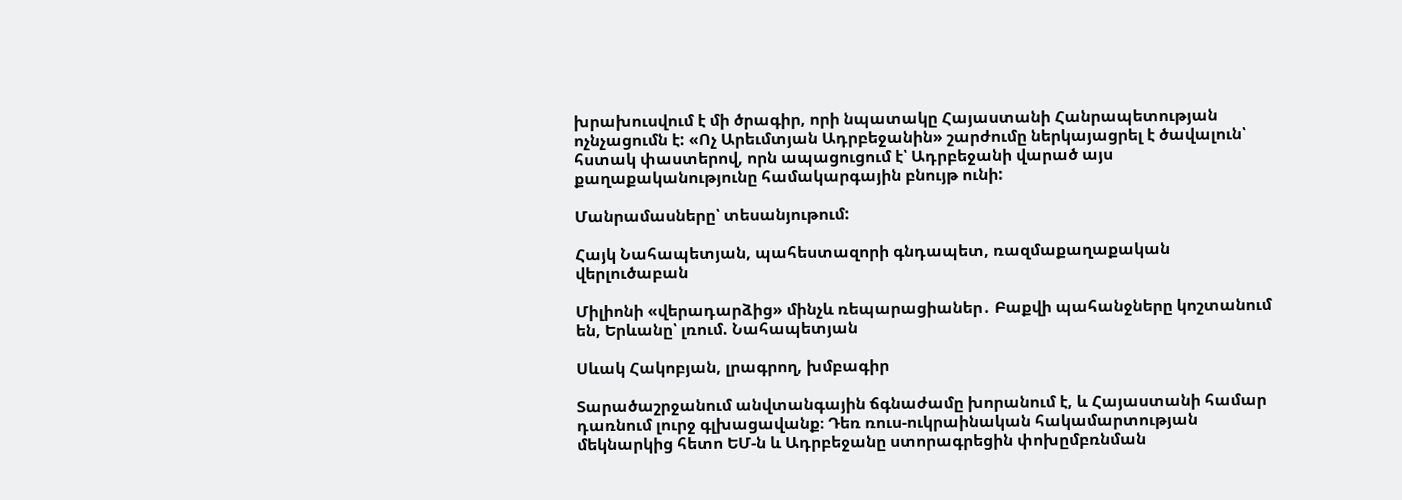խրախուսվում է մի ծրագիր, որի նպատակը Հայաստանի Հանրապետության ոչնչացումն է: «Ոչ Արեւմտյան Ադրբեջանին» շարժումը ներկայացրել է ծավալուն՝ հստակ փաստերով, որն ապացուցում է՝ Ադրբեջանի վարած այս քաղաքականությունը համակարգային բնույթ ունի:

Մանրամասները՝ տեսանյութում:

Հայկ Նահապետյան, պահեստազորի գնդապետ, ռազմաքաղաքական վերլուծաբան

Միլիոնի «վերադարձից» մինչև ռեպարացիաներ․ Բաքվի պահանջները կոշտանում են, Երևանը՝ լռում. Նահապետյան

Սևակ Հակոբյան, լրագրող, խմբագիր

Տարածաշրջանում անվտանգային ճգնաժամը խորանում է, և Հայաստանի համար դառնում լուրջ գլխացավանք։ Դեռ ռուս-ուկրաինական հակամարտության մեկնարկից հետո ԵՄ-ն և Ադրբեջանը ստորագրեցին փոխըմբռնման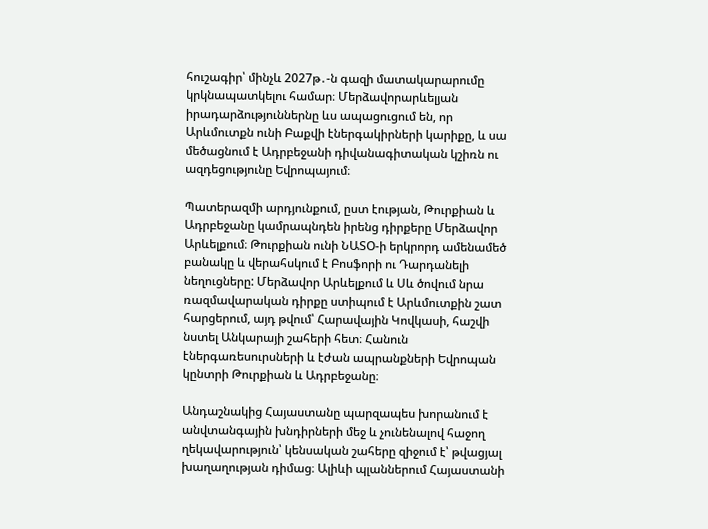հուշագիր՝ մինչև 2027թ․-ն գազի մատակարարումը կրկնապատկելու համար։ Մերձավորարևելյան իրադարձություններնը ևս ապացուցում են, որ Արևմուտքն ունի Բաքվի էներգակիրների կարիքը, և սա մեծացնում է Ադրբեջանի դիվանագիտական կշիռն ու ազդեցությունը Եվրոպայում։

Պատերազմի արդյունքում, ըստ էության, Թուրքիան և Ադրբեջանը կամրապնդեն իրենց դիրքերը Մերձավոր Արևելքում։ Թուրքիան ունի ՆԱՏՕ-ի երկրորդ ամենամեծ բանակը և վերահսկում է Բոսֆորի ու Դարդանելի նեղուցները: Մերձավոր Արևելքում և Սև ծովում նրա ռազմավարական դիրքը ստիպում է Արևմուտքին շատ հարցերում, այդ թվում՝ Հարավային Կովկասի, հաշվի նստել Անկարայի շահերի հետ։ Հանուն էներգառեսուրսների և էժան ապրանքների Եվրոպան կընտրի Թուրքիան և Ադրբեջանը։

Անդաշնակից Հայաստանը պարզապես խորանում է անվտանգային խնդիրների մեջ և չունենալով հաջող ղեկավարություն՝ կենսական շահերը զիջում է՝ թվացյալ խաղաղության դիմաց։ Ալիևի պլաններում Հայաստանի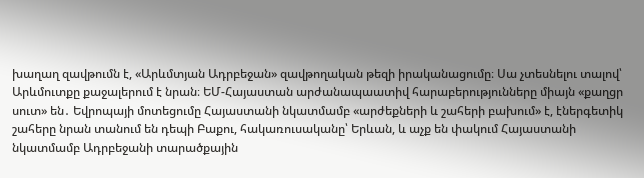խաղաղ զավթումն է, «Արևմտյան Ադրբեջան» զավթողական թեզի իրականացումը։ Սա չտեսնելու տալով՝ Արևմուտքը քաջալերում է նրան։ ԵՄ-Հայաստան արժանապաատիվ հարաբերությունները միայն «քաղցր սուտ» են․ Եվրոպայի մոտեցումը Հայաստանի նկատմամբ «արժեքների և շահերի բախում» է, էներգետիկ շահերը նրան տանում են դեպի Բաքու, հակառուսականը՝ Երևան, և աչք են փակում Հայաստանի նկատմամբ Ադրբեջանի տարածքային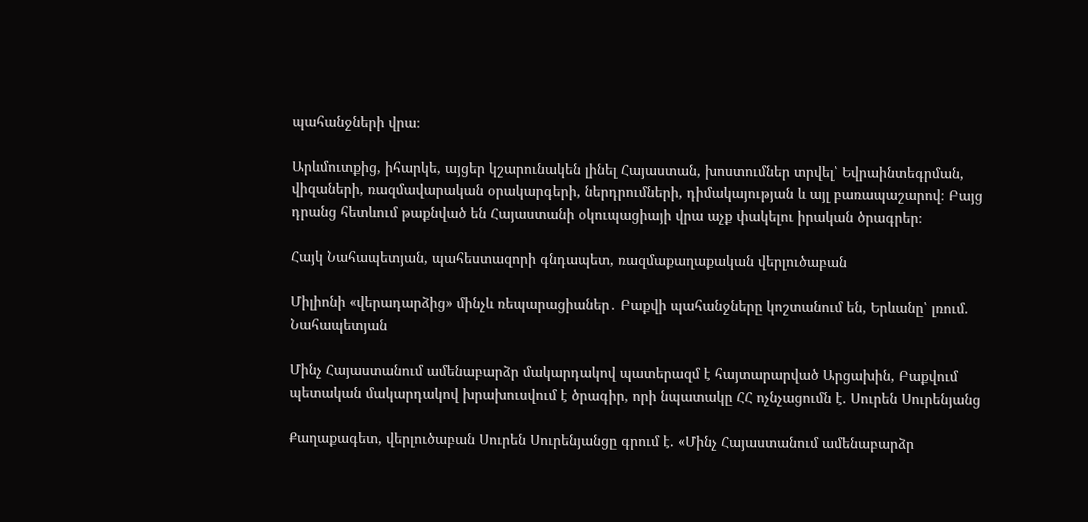պահանջների վրա։

Արևմուտքից, իհարկե, այցեր կշարունակեն լինել Հայաստան, խոստումներ տրվել՝ Եվրաինտեգրման, վիզաների, ռազմավարական օրակարգերի, ներդրումների, դիմակայության և այլ բառապաշարով։ Բայց դրանց հետևում թաքնված են Հայաստանի օկուպացիայի վրա աչք փակելու իրական ծրագրեր։

Հայկ Նահապետյան, պահեստազորի գնդապետ, ռազմաքաղաքական վերլուծաբան

Միլիոնի «վերադարձից» մինչև ռեպարացիաներ․ Բաքվի պահանջները կոշտանում են, Երևանը՝ լռում. Նահապետյան

Մինչ Հայաստանում ամենաբարձր մակարդակով պատերազմ է հայտարարված Արցախին, Բաքվում պետական մակարդակով խրախուսվում է ծրագիր, որի նպատակը ՀՀ ոչնչացումն է. Սուրեն Սուրենյանց

Քաղաքագետ, վերլուծաբան Սուրեն Սուրենյանցը գրում է. «Մինչ Հայաստանում ամենաբարձր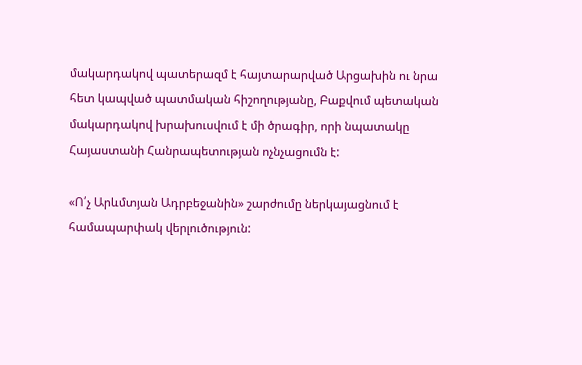մակարդակով պատերազմ է հայտարարված Արցախին ու նրա հետ կապված պատմական հիշողությանը, Բաքվում պետական մակարդակով խրախուսվում է մի ծրագիր, որի նպատակը Հայաստանի Հանրապետության ոչնչացումն է:

«Ո՛չ Արևմտյան Ադրբեջանին» շարժումը ներկայացնում է համապարփակ վերլուծություն: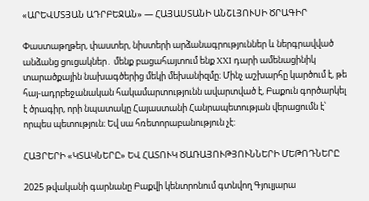«ԱՐԵՎՄՏՅԱՆ ԱԴՐԲԵՋԱՆ» — ՀԱՅԱՍՏԱՆԻ ԱՆՇԼՅՈՒՍԻ ԾՐԱԳԻՐ

Փաստաթղթեր, փաստեր, նիստերի արձանագրություններ և ներգրավված անձանց ցուցակներ․ մենք բացահայտում ենք XXI դարի ամենացինիկ տարածքային նախագծերից մեկի մեխանիզմը։ Մինչ աշխարհը կարծում է, թե հայ-ադրբեջանական հակամարտությունն ավարտված է, Բաքուն գործարկել է ծրագիր, որի նպատակը Հայաստանի Հանրապետության վերացումն է՝ որպես պետություն։ Եվ սա հռետորաբանություն չէ:

ՀԱՅՐԵՐԻ «ԿՏԱԿՆԵՐԸ» ԵՎ ՀԱՏՈՒԿ ԾԱՌԱՅՈՒԹՅՈՒՆՆԵՐԻ ՄԵԹՈԴՆԵՐԸ

2025 թվականի գարնանը Բաքվի կենտրոնում գտնվող Գյուլյարա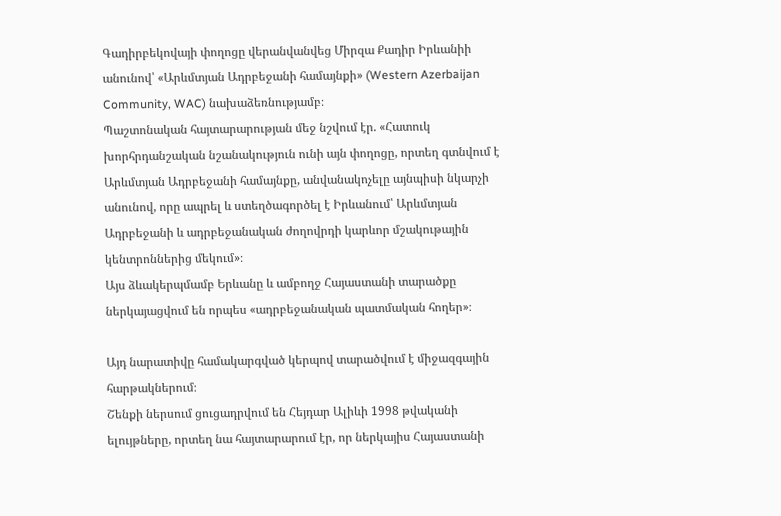Գադիրբեկովայի փողոցը վերանվանվեց Միրզա Քադիր Իրևանիի անունով՝ «Արևմտյան Ադրբեջանի համայնքի» (Western Azerbaijan Community, WAC) նախաձեռնությամբ։
Պաշտոնական հայտարարության մեջ նշվում էր. «Հատուկ խորհրդանշական նշանակություն ունի այն փողոցը, որտեղ գտնվում է Արևմտյան Ադրբեջանի համայնքը, անվանակոչելը այնպիսի նկարչի անունով, որը ապրել և ստեղծագործել է Իրևանում՝ Արևմտյան Ադրբեջանի և ադրբեջանական ժողովրդի կարևոր մշակութային կենտրոններից մեկում»։
Այս ձևակերպմամբ Երևանը և ամբողջ Հայաստանի տարածքը ներկայացվում են որպես «ադրբեջանական պատմական հողեր»։

Այդ նարատիվը համակարգված կերպով տարածվում է միջազգային հարթակներում։
Շենքի ներսում ցուցադրվում են Հեյդար Ալիևի 1998 թվականի ելույթները, որտեղ նա հայտարարում էր, որ ներկայիս Հայաստանի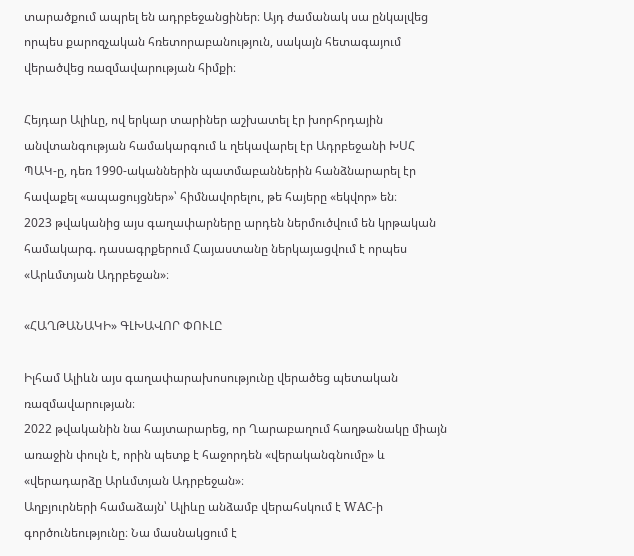տարածքում ապրել են ադրբեջանցիներ։ Այդ ժամանակ սա ընկալվեց որպես քարոզչական հռետորաբանություն, սակայն հետագայում վերածվեց ռազմավարության հիմքի։

Հեյդար Ալիևը, ով երկար տարիներ աշխատել էր խորհրդային անվտանգության համակարգում և ղեկավարել էր Ադրբեջանի ԽՍՀ ՊԱԿ-ը, դեռ 1990-ականներին պատմաբաններին հանձնարարել էր հավաքել «ապացույցներ»՝ հիմնավորելու, թե հայերը «եկվոր» են։
2023 թվականից այս գաղափարները արդեն ներմուծվում են կրթական համակարգ. դասագրքերում Հայաստանը ներկայացվում է որպես «Արևմտյան Ադրբեջան»։

«ՀԱՂԹԱՆԱԿԻ» ԳԼԽԱՎՈՐ ՓՈՒԼԸ

Իլհամ Ալիևն այս գաղափարախոսությունը վերածեց պետական ռազմավարության։
2022 թվականին նա հայտարարեց, որ Ղարաբաղում հաղթանակը միայն առաջին փուլն է, որին պետք է հաջորդեն «վերականգնումը» և «վերադարձը Արևմտյան Ադրբեջան»։
Աղբյուրների համաձայն՝ Ալիևը անձամբ վերահսկում է WAC-ի գործունեությունը։ Նա մասնակցում է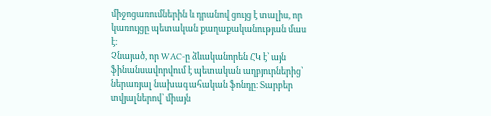միջոցառումներին և դրանով ցույց է տալիս, որ կառույցը պետական քաղաքականության մաս է։
Չնայած, որ WAC-ը ձևականորեն ՀԿ է՝ այն ֆինանսավորվում է պետական աղբյուրներից՝ ներառյալ նախագահական ֆոնդը։ Տարբեր տվյալներով՝ միայն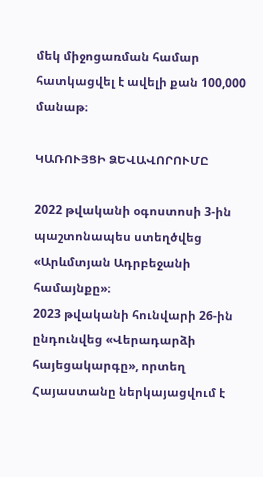մեկ միջոցառման համար հատկացվել է ավելի քան 100,000 մանաթ։

ԿԱՌՈՒՅՑԻ ՁԵՎԱՎՈՐՈՒՄԸ

2022 թվականի օգոստոսի 3-ին պաշտոնապես ստեղծվեց «Արևմտյան Ադրբեջանի համայնքը»։
2023 թվականի հունվարի 26-ին ընդունվեց «Վերադարձի հայեցակարգը», որտեղ Հայաստանը ներկայացվում է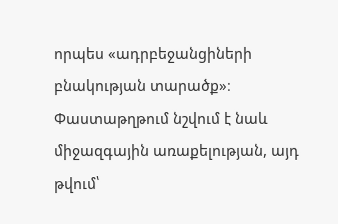որպես «ադրբեջանցիների բնակության տարածք»։ Փաստաթղթում նշվում է նաև միջազգային առաքելության, այդ թվում՝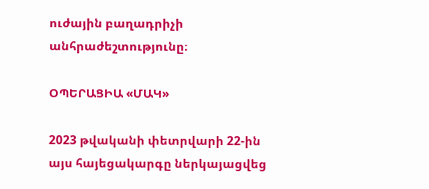ուժային բաղադրիչի անհրաժեշտությունը։

ՕՊԵՐԱՑԻԱ «ՄԱԿ»

2023 թվականի փետրվարի 22-ին այս հայեցակարգը ներկայացվեց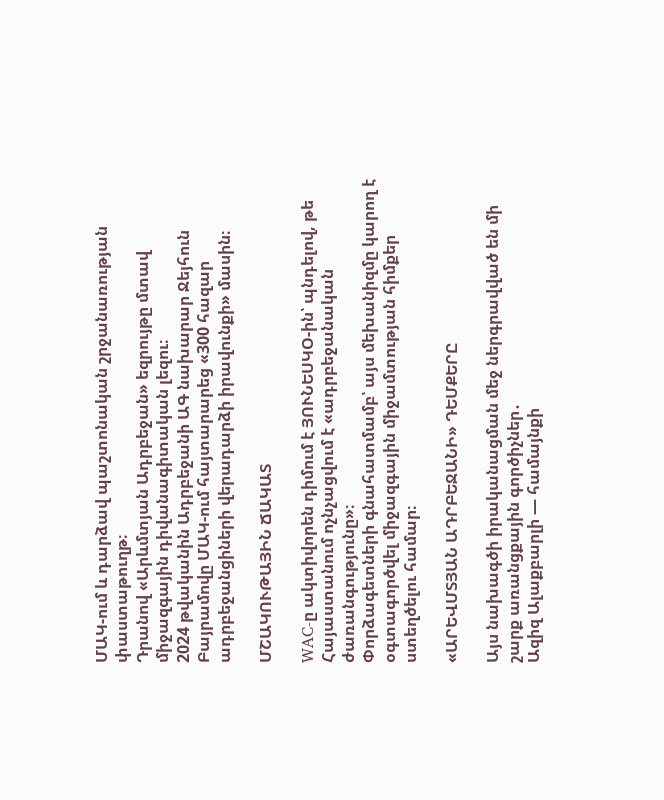ՄԱԿ-ում և դարձավ պաշտոնական շրջանառության փաստաթուղթ։
Դրանով «Արևմտյան Ադրբեջան» եզրույթը մտավ միջազգային դիվանագիտական լեզու։
2024 թվականին Ադրբեջանի ԱԳ նախարար Ջեյհուն Բայրամովը ՄԱԿ-ում հայտարարեց «300 հազար ադրբեջանցիների վերադարձի իրավունքի» մասին։

ՄՇԱԿՈՒԹԱՅԻՆ ՃԱԿԱՏ

WAC-ը ակտիվորեն դիմում է ՅՈՒՆԵՍԿՕ-ին՝ պնդելով, թե Հայաստանում ոչնչացվում է «ադրբեջանական ժառանգությունը»։
Փորձագետների գնահատմամբ՝ այս մեխանիզմը կարող է օգտագործվել միջազգային միջամտության հիմքեր ստեղծելու համար։

«ԱՐԵՎՄՏՅԱՆ ԱԴՐԲԵՋԱՆԻ» ԴԵՄՔԵՐԸ

Այս նախագծի իրականացման մեջ ներգրավված են մի շարք առանցքային գործիչներ․
Ազիզ Ալաքբարլի — համայնքի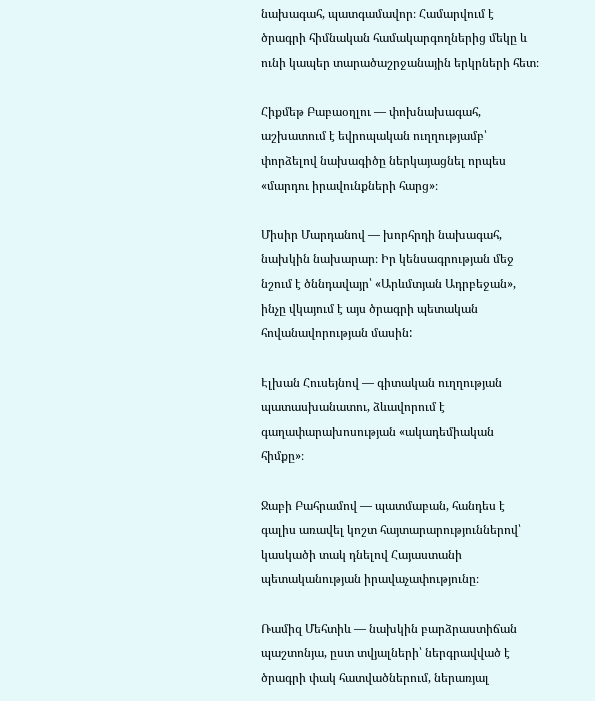նախագահ, պատգամավոր։ Համարվում է ծրագրի հիմնական համակարգողներից մեկը և ունի կապեր տարածաշրջանային երկրների հետ։

Հիքմեթ Բաբաօղլու — փոխնախագահ, աշխատում է եվրոպական ուղղությամբ՝ փորձելով նախագիծը ներկայացնել որպես «մարդու իրավունքների հարց»։

Միսիր Մարդանով — խորհրդի նախագահ, նախկին նախարար։ Իր կենսագրության մեջ նշում է ծննդավայր՝ «Արևմտյան Ադրբեջան», ինչը վկայում է այս ծրագրի պետական հովանավորության մասին:

Էլխան Հուսեյնով — գիտական ուղղության պատասխանատու, ձևավորում է գաղափարախոսության «ակադեմիական հիմքը»։

Ջաբի Բահրամով — պատմաբան, հանդես է գալիս առավել կոշտ հայտարարություններով՝ կասկածի տակ դնելով Հայաստանի պետականության իրավաչափությունը։

Ռամիզ Մեհտիև — նախկին բարձրաստիճան պաշտոնյա, ըստ տվյալների՝ ներգրավված է ծրագրի փակ հատվածներում, ներառյալ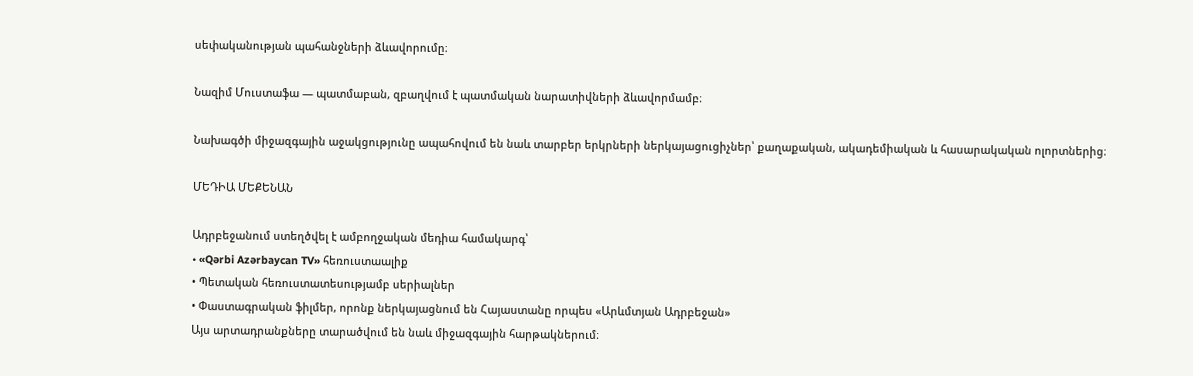սեփականության պահանջների ձևավորումը։

Նազիմ Մուստաֆա — պատմաբան, զբաղվում է պատմական նարատիվների ձևավորմամբ։

Նախագծի միջազգային աջակցությունը ապահովում են նաև տարբեր երկրների ներկայացուցիչներ՝ քաղաքական, ակադեմիական և հասարակական ոլորտներից։

ՄԵԴԻԱ ՄԵՔԵՆԱՆ

Ադրբեջանում ստեղծվել է ամբողջական մեդիա համակարգ՝
• «Qərbi Azərbaycan TV» հեռուստաալիք
• Պետական հեռուստատեսությամբ սերիալներ
• Փաստագրական ֆիլմեր, որոնք ներկայացնում են Հայաստանը որպես «Արևմտյան Ադրբեջան»
Այս արտադրանքները տարածվում են նաև միջազգային հարթակներում։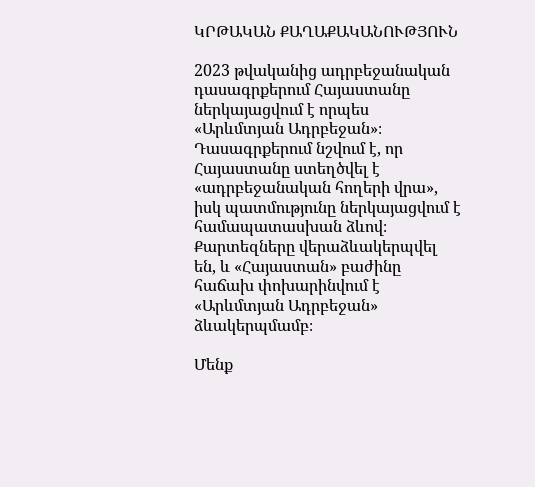ԿՐԹԱԿԱՆ ՔԱՂԱՔԱԿԱՆՈՒԹՅՈՒՆ

2023 թվականից ադրբեջանական դասագրքերում Հայաստանը ներկայացվում է որպես «Արևմտյան Ադրբեջան»։
Դասագրքերում նշվում է, որ Հայաստանը ստեղծվել է «ադրբեջանական հողերի վրա», իսկ պատմությունը ներկայացվում է համապատասխան ձևով։
Քարտեզները վերաձևակերպվել են, և «Հայաստան» բաժինը հաճախ փոխարինվում է «Արևմտյան Ադրբեջան» ձևակերպմամբ։

Մենք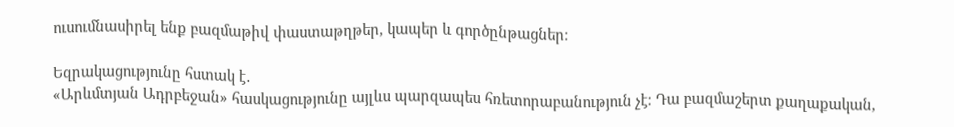ուսումնասիրել ենք բազմաթիվ փաստաթղթեր, կապեր և գործընթացներ։

Եզրակացությունը հստակ է․
«Արևմտյան Ադրբեջան» հասկացությունը այլևս պարզապես հռետորաբանություն չէ։ Դա բազմաշերտ քաղաքական,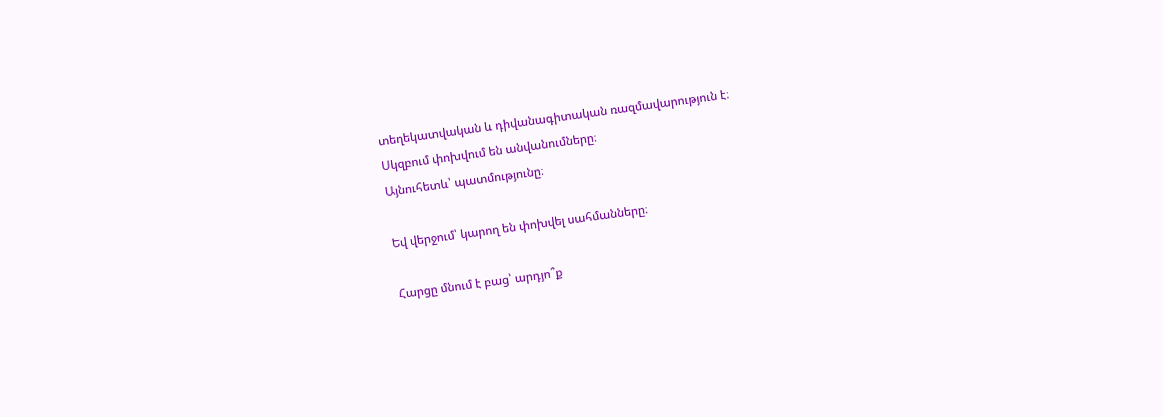տեղեկատվական և դիվանագիտական ռազմավարություն է։
Սկզբում փոխվում են անվանումները։
Այնուհետև՝ պատմությունը։

Եվ վերջում՝ կարող են փոխվել սահմանները։

Հարցը մնում է բաց՝ արդյո՞ք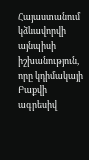Հայաստանում կձևավորվի այնպիսի իշխանություն, որը կդիմակայի Բաքվի ագրեսիվ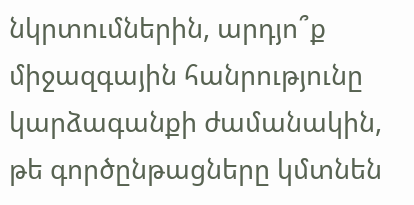նկրտումներին, արդյո՞ք միջազգային հանրությունը կարձագանքի ժամանակին, թե գործընթացները կմտնեն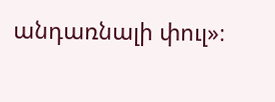անդառնալի փուլ»։